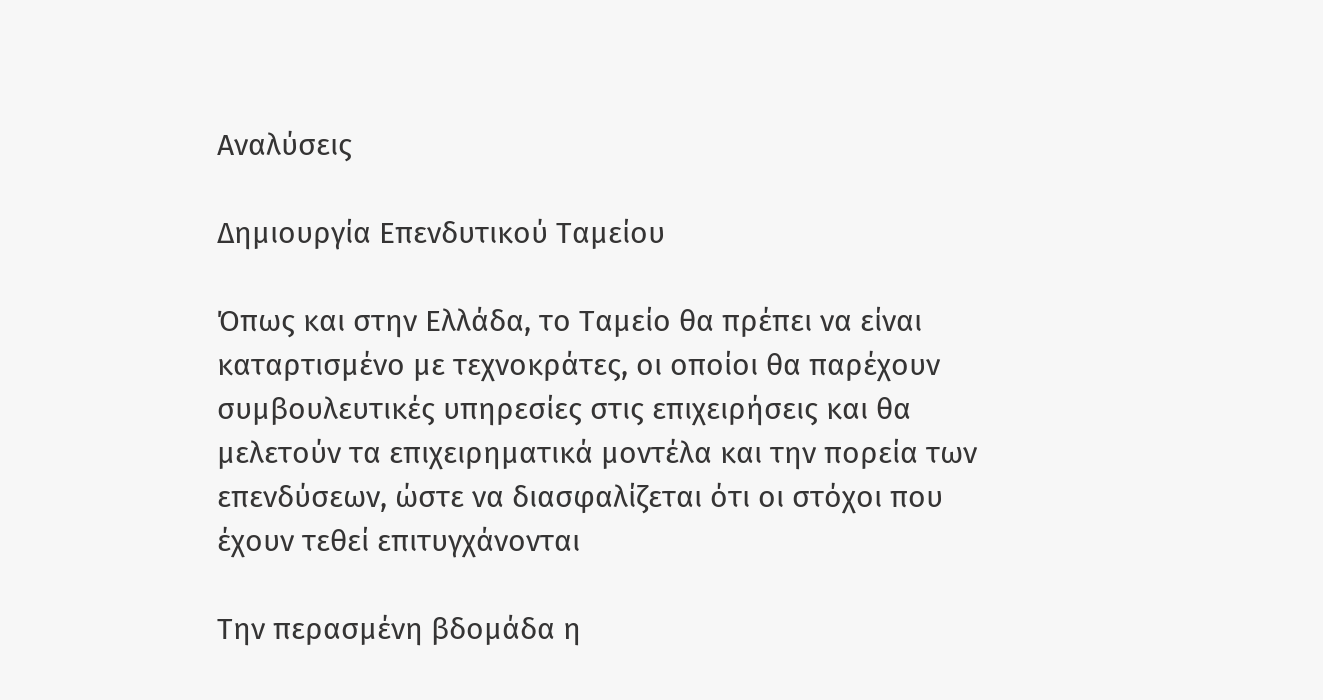Αναλύσεις

Δημιουργία Επενδυτικού Ταμείου

Όπως και στην Ελλάδα, το Ταμείο θα πρέπει να είναι καταρτισμένο με τεχνοκράτες, οι οποίοι θα παρέχουν συμβουλευτικές υπηρεσίες στις επιχειρήσεις και θα μελετούν τα επιχειρηματικά μοντέλα και την πορεία των επενδύσεων, ώστε να διασφαλίζεται ότι οι στόχοι που έχουν τεθεί επιτυγχάνονται

Την περασμένη βδομάδα η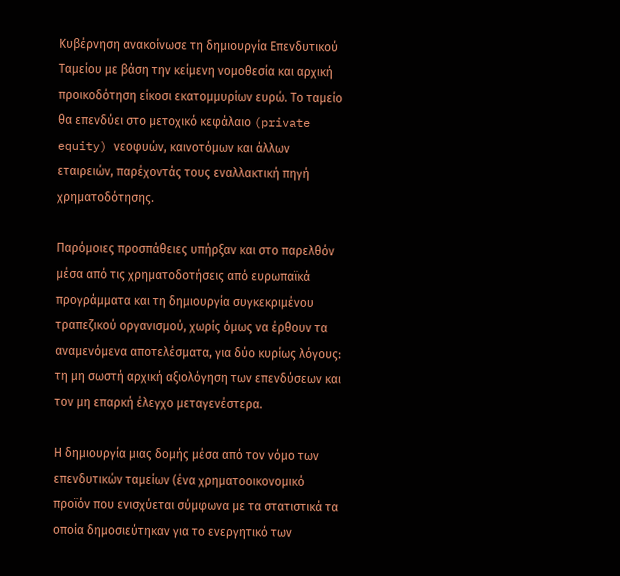Κυβέρνηση ανακοίνωσε τη δημιουργία Επενδυτικού Ταμείου με βάση την κείμενη νομοθεσία και αρχική προικοδότηση είκοσι εκατομμυρίων ευρώ. Το ταμείο θα επενδύει στο μετοχικό κεφάλαιο (private equity) νεοφυών, καινοτόμων και άλλων εταιρειών, παρέχοντάς τους εναλλακτική πηγή χρηματοδότησης.

Παρόμοιες προσπάθειες υπήρξαν και στο παρελθόν μέσα από τις χρηματοδοτήσεις από ευρωπαϊκά προγράμματα και τη δημιουργία συγκεκριμένου τραπεζικού οργανισμού, χωρίς όμως να έρθουν τα αναμενόμενα αποτελέσματα, για δύο κυρίως λόγους: τη μη σωστή αρχική αξιολόγηση των επενδύσεων και τον μη επαρκή έλεγχο μεταγενέστερα.

Η δημιουργία μιας δομής μέσα από τον νόμο των επενδυτικών ταμείων (ένα χρηματοοικονομικό προϊόν που ενισχύεται σύμφωνα με τα στατιστικά τα οποία δημοσιεύτηκαν για το ενεργητικό των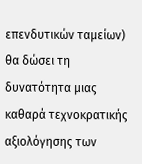επενδυτικών ταμείων) θα δώσει τη δυνατότητα μιας καθαρά τεχνοκρατικής αξιολόγησης των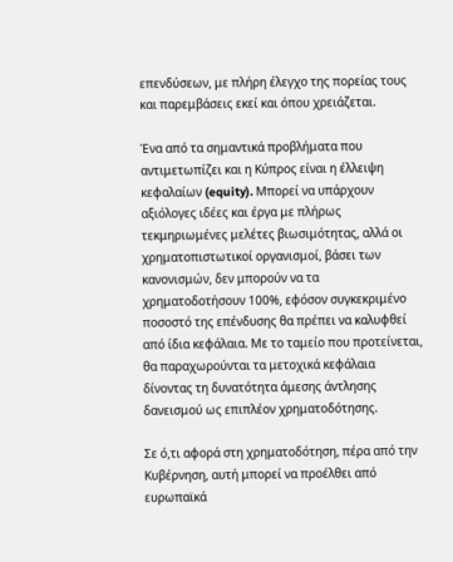επενδύσεων, με πλήρη έλεγχο της πορείας τους και παρεμβάσεις εκεί και όπου χρειάζεται.

Ένα από τα σημαντικά προβλήματα που αντιμετωπίζει και η Κύπρος είναι η έλλειψη κεφαλαίων (equity). Μπορεί να υπάρχουν αξιόλογες ιδέες και έργα με πλήρως τεκμηριωμένες μελέτες βιωσιμότητας, αλλά οι χρηματοπιστωτικοί οργανισμοί, βάσει των κανονισμών, δεν μπορούν να τα χρηματοδοτήσουν 100%, εφόσον συγκεκριμένο ποσοστό της επένδυσης θα πρέπει να καλυφθεί από ίδια κεφάλαια. Με το ταμείο που προτείνεται, θα παραχωρούνται τα μετοχικά κεφάλαια δίνοντας τη δυνατότητα άμεσης άντλησης δανεισμού ως επιπλέον χρηματοδότησης.

Σε ό,τι αφορά στη χρηματοδότηση, πέρα από την Κυβέρνηση, αυτή μπορεί να προέλθει από ευρωπαϊκά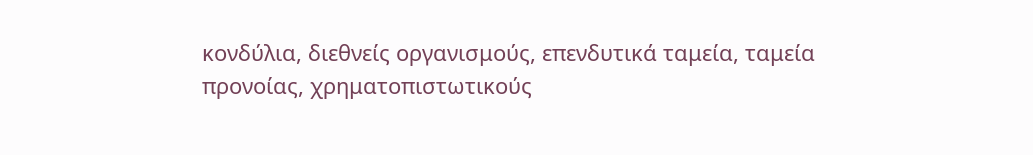κονδύλια, διεθνείς οργανισμούς, επενδυτικά ταμεία, ταμεία προνοίας, χρηματοπιστωτικούς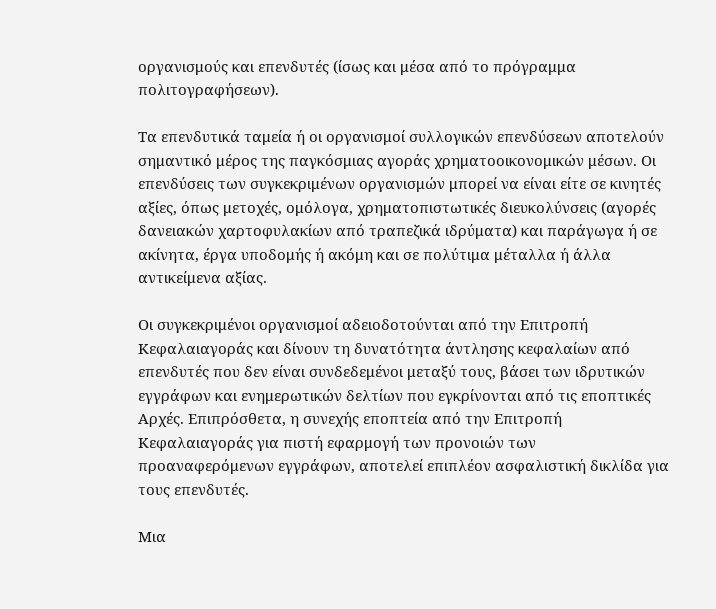οργανισμούς και επενδυτές (ίσως και μέσα από το πρόγραμμα πολιτογραφήσεων).

Τα επενδυτικά ταμεία ή οι οργανισμοί συλλογικών επενδύσεων αποτελούν σημαντικό μέρος της παγκόσμιας αγοράς χρηματοοικονομικών μέσων. Οι επενδύσεις των συγκεκριμένων οργανισμών μπορεί να είναι είτε σε κινητές αξίες, όπως μετοχές, ομόλογα, χρηματοπιστωτικές διευκολύνσεις (αγορές δανειακών χαρτοφυλακίων από τραπεζικά ιδρύματα) και παράγωγα ή σε ακίνητα, έργα υποδομής ή ακόμη και σε πολύτιμα μέταλλα ή άλλα αντικείμενα αξίας.

Οι συγκεκριμένοι οργανισμοί αδειοδοτούνται από την Επιτροπή Κεφαλαιαγοράς και δίνουν τη δυνατότητα άντλησης κεφαλαίων από επενδυτές που δεν είναι συνδεδεμένοι μεταξύ τους, βάσει των ιδρυτικών εγγράφων και ενημερωτικών δελτίων που εγκρίνονται από τις εποπτικές Αρχές. Επιπρόσθετα, η συνεχής εποπτεία από την Επιτροπή Κεφαλαιαγοράς για πιστή εφαρμογή των προνοιών των προαναφερόμενων εγγράφων, αποτελεί επιπλέον ασφαλιστική δικλίδα για τους επενδυτές.

Μια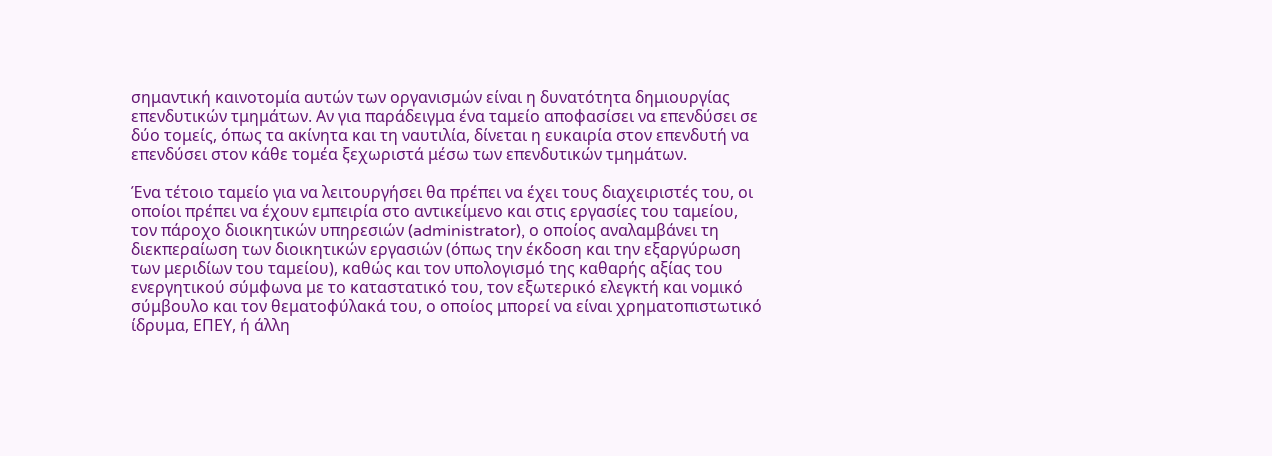σημαντική καινοτομία αυτών των οργανισμών είναι η δυνατότητα δημιουργίας επενδυτικών τμημάτων. Αν για παράδειγμα ένα ταμείο αποφασίσει να επενδύσει σε δύο τομείς, όπως τα ακίνητα και τη ναυτιλία, δίνεται η ευκαιρία στον επενδυτή να επενδύσει στον κάθε τομέα ξεχωριστά μέσω των επενδυτικών τμημάτων.

Ένα τέτοιο ταμείο για να λειτουργήσει θα πρέπει να έχει τους διαχειριστές του, οι οποίοι πρέπει να έχουν εμπειρία στο αντικείμενο και στις εργασίες του ταμείου, τον πάροχο διοικητικών υπηρεσιών (administrator), ο οποίος αναλαμβάνει τη διεκπεραίωση των διοικητικών εργασιών (όπως την έκδοση και την εξαργύρωση των μεριδίων του ταμείου), καθώς και τον υπολογισμό της καθαρής αξίας του ενεργητικού σύμφωνα με το καταστατικό του, τον εξωτερικό ελεγκτή και νομικό σύμβουλο και τον θεματοφύλακά του, ο οποίος μπορεί να είναι χρηματοπιστωτικό ίδρυμα, ΕΠΕΥ, ή άλλη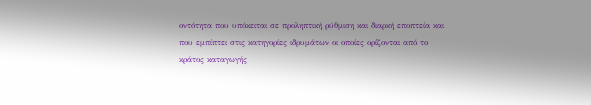οντότητα που υπόκειται σε προληπτική ρύθμιση και διαρκή εποπτεία και που εμπίπτει στις κατηγορίες ιδρυμάτων οι οποίες ορίζονται από το κράτος καταγωγής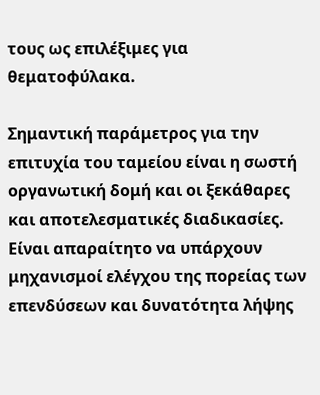τους ως επιλέξιμες για θεματοφύλακα.

Σημαντική παράμετρος για την επιτυχία του ταμείου είναι η σωστή οργανωτική δομή και οι ξεκάθαρες και αποτελεσματικές διαδικασίες. Είναι απαραίτητο να υπάρχουν μηχανισμοί ελέγχου της πορείας των επενδύσεων και δυνατότητα λήψης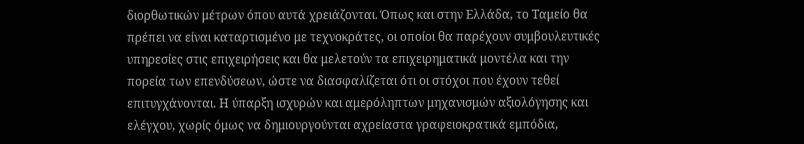διορθωτικών μέτρων όπου αυτά χρειάζονται. Όπως και στην Ελλάδα, το Ταμείο θα πρέπει να είναι καταρτισμένο με τεχνοκράτες, οι οποίοι θα παρέχουν συμβουλευτικές υπηρεσίες στις επιχειρήσεις και θα μελετούν τα επιχειρηματικά μοντέλα και την πορεία των επενδύσεων, ώστε να διασφαλίζεται ότι οι στόχοι που έχουν τεθεί επιτυγχάνονται. Η ύπαρξη ισχυρών και αμερόληπτων μηχανισμών αξιολόγησης και ελέγχου, χωρίς όμως να δημιουργούνται αχρείαστα γραφειοκρατικά εμπόδια,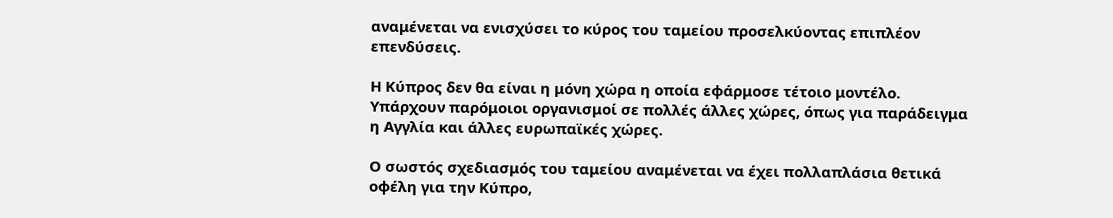αναμένεται να ενισχύσει το κύρος του ταμείου προσελκύοντας επιπλέον επενδύσεις.

Η Κύπρος δεν θα είναι η μόνη χώρα η οποία εφάρμοσε τέτοιο μοντέλο. Υπάρχουν παρόμοιοι οργανισμοί σε πολλές άλλες χώρες, όπως για παράδειγμα η Αγγλία και άλλες ευρωπαϊκές χώρες.

Ο σωστός σχεδιασμός του ταμείου αναμένεται να έχει πολλαπλάσια θετικά οφέλη για την Κύπρο,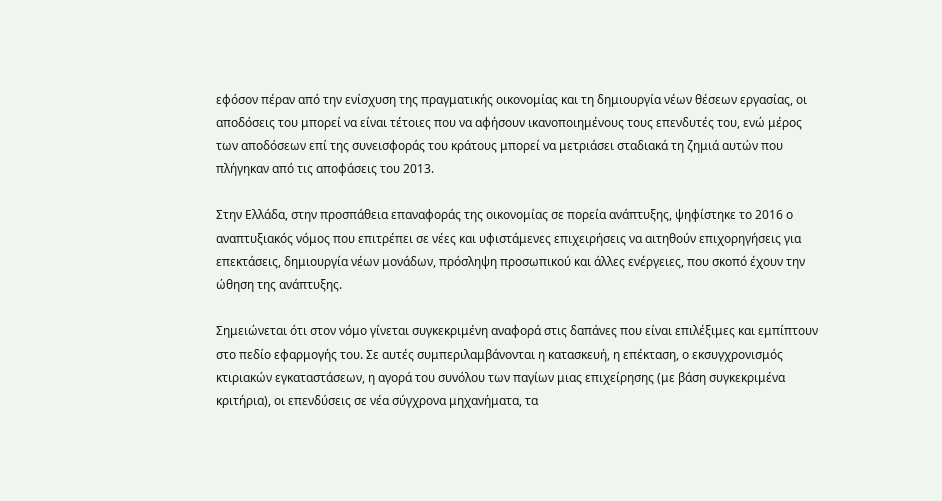εφόσον πέραν από την ενίσχυση της πραγματικής οικονομίας και τη δημιουργία νέων θέσεων εργασίας, οι αποδόσεις του μπορεί να είναι τέτοιες που να αφήσουν ικανοποιημένους τους επενδυτές του, ενώ μέρος των αποδόσεων επί της συνεισφοράς του κράτους μπορεί να μετριάσει σταδιακά τη ζημιά αυτών που πλήγηκαν από τις αποφάσεις του 2013.

Στην Ελλάδα, στην προσπάθεια επαναφοράς της οικονομίας σε πορεία ανάπτυξης, ψηφίστηκε το 2016 ο αναπτυξιακός νόμος που επιτρέπει σε νέες και υφιστάμενες επιχειρήσεις να αιτηθούν επιχορηγήσεις για επεκτάσεις, δημιουργία νέων μονάδων, πρόσληψη προσωπικού και άλλες ενέργειες, που σκοπό έχουν την ώθηση της ανάπτυξης.

Σημειώνεται ότι στον νόμο γίνεται συγκεκριμένη αναφορά στις δαπάνες που είναι επιλέξιμες και εμπίπτουν στο πεδίο εφαρμογής του. Σε αυτές συμπεριλαμβάνονται η κατασκευή, η επέκταση, ο εκσυγχρονισμός κτιριακών εγκαταστάσεων, η αγορά του συνόλου των παγίων μιας επιχείρησης (με βάση συγκεκριμένα κριτήρια), οι επενδύσεις σε νέα σύγχρονα μηχανήματα, τα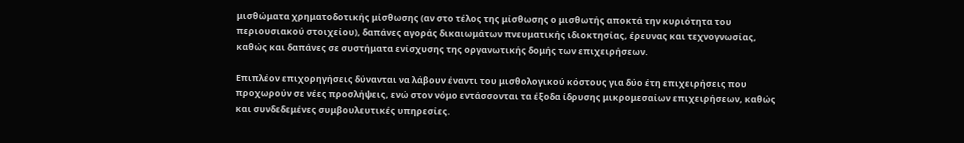μισθώματα χρηματοδοτικής μίσθωσης (αν στο τέλος της μίσθωσης ο μισθωτής αποκτά την κυριότητα του περιουσιακού στοιχείου), δαπάνες αγοράς δικαιωμάτων πνευματικής ιδιοκτησίας, έρευνας και τεχνογνωσίας, καθώς και δαπάνες σε συστήματα ενίσχυσης της οργανωτικής δομής των επιχειρήσεων.

Επιπλέον επιχορηγήσεις δύνανται να λάβουν έναντι του μισθολογικού κόστους για δύο έτη επιχειρήσεις που προχωρούν σε νέες προσλήψεις, ενώ στον νόμο εντάσσονται τα έξοδα ίδρυσης μικρομεσαίων επιχειρήσεων, καθώς και συνδεδεμένες συμβουλευτικές υπηρεσίες.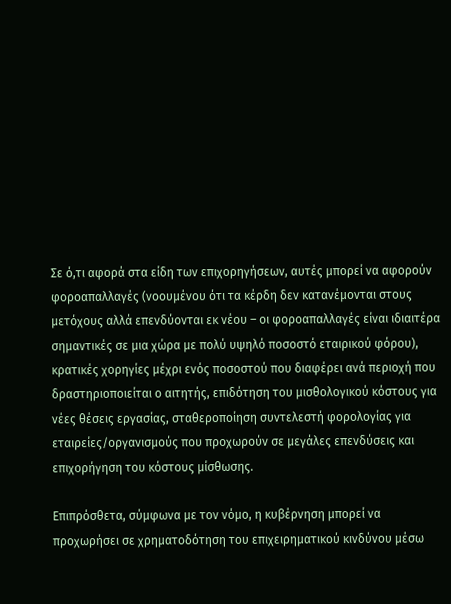Σε ό,τι αφορά στα είδη των επιχορηγήσεων, αυτές μπορεί να αφορούν φοροαπαλλαγές (νοουμένου ότι τα κέρδη δεν κατανέμονται στους μετόχους αλλά επενδύονται εκ νέου – οι φοροαπαλλαγές είναι ιδιαιτέρα σημαντικές σε μια χώρα με πολύ υψηλό ποσοστό εταιρικού φόρου), κρατικές χορηγίες μέχρι ενός ποσοστού που διαφέρει ανά περιοχή που δραστηριοποιείται ο αιτητής, επιδότηση του μισθολογικού κόστους για νέες θέσεις εργασίας, σταθεροποίηση συντελεστή φορολογίας για εταιρείες/οργανισμούς που προχωρούν σε μεγάλες επενδύσεις και επιχορήγηση του κόστους μίσθωσης.

Επιπρόσθετα, σύμφωνα με τον νόμο, η κυβέρνηση μπορεί να προχωρήσει σε χρηματοδότηση του επιχειρηματικού κινδύνου μέσω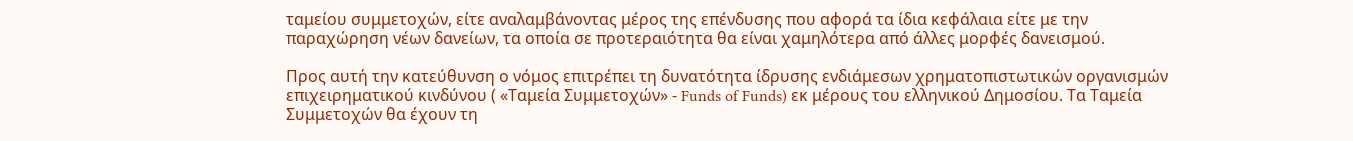ταμείου συμμετοχών, είτε αναλαμβάνοντας μέρος της επένδυσης που αφορά τα ίδια κεφάλαια είτε με την παραχώρηση νέων δανείων, τα οποία σε προτεραιότητα θα είναι χαμηλότερα από άλλες μορφές δανεισμού.

Προς αυτή την κατεύθυνση ο νόμος επιτρέπει τη δυνατότητα ίδρυσης ενδιάμεσων χρηματοπιστωτικών οργανισμών επιχειρηματικού κινδύνου ( «Ταμεία Συμμετοχών» - Funds of Funds) εκ μέρους του ελληνικού Δημοσίου. Τα Ταμεία Συμμετοχών θα έχουν τη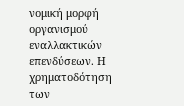νομική μορφή οργανισμού εναλλακτικών επενδύσεων. Η χρηματοδότηση των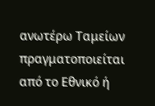ανωτέρω Ταμείων πραγματοποιείται από το Εθνικό ή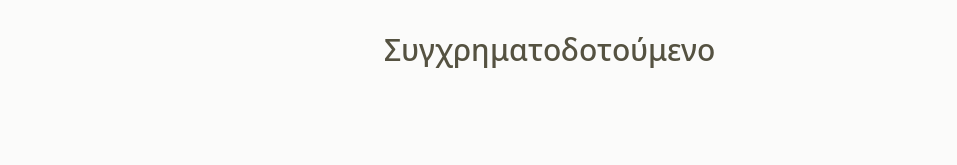Συγχρηματοδοτούμενο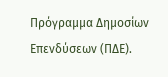Πρόγραμμα Δημοσίων Επενδύσεων (ΠΔΕ).